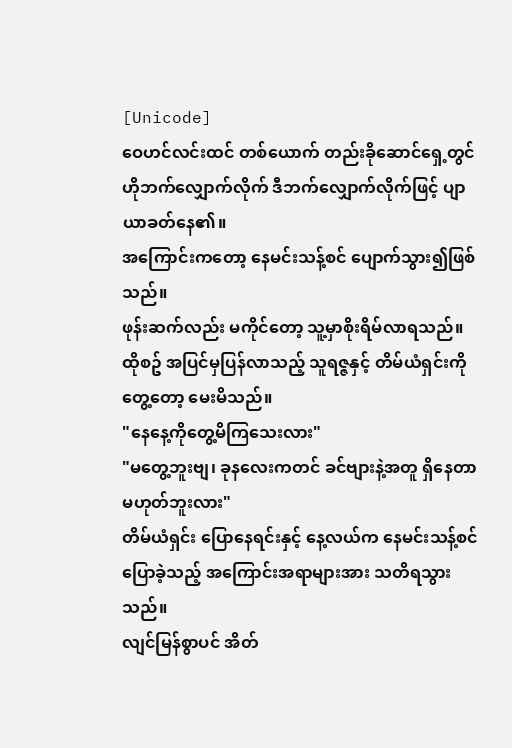[Unicode]
ဝေဟင်လင်းထင် တစ်ယောက် တည်းခိုဆောင်ရှေ့တွင် ဟိုဘက်လျှောက်လိုက် ဒီဘက်လျှောက်လိုက်ဖြင့် ပျာယာခတ်နေ၏။
အကြောင်းကတော့ နေမင်းသန့်စင် ပျောက်သွား၍ဖြစ်သည်။
ဖုန်းဆက်လည်း မကိုင်တော့ သူ့မှာစိုးရိမ်လာရသည်။ထိုစဥ် အပြင်မှပြန်လာသည့် သူရဇ္ဇနှင့် တိမ်ယံရှင်းကို တွေ့တော့ မေးမိသည်။
"နေနေ့ကိုတွေ့မိကြသေးလား"
"မတွေ့ဘူးဗျ၊ ခုနလေးကတင် ခင်ဗျားနဲ့အတူ ရှိနေတာမဟုတ်ဘူးလား"
တိမ်ယံရှင်း ပြောနေရင်းနှင့် နေ့လယ်က နေမင်းသန့်စင်ပြောခဲ့သည့် အကြောင်းအရာများအား သတိရသွားသည်။
လျင်မြန်စွာပင် အိတ်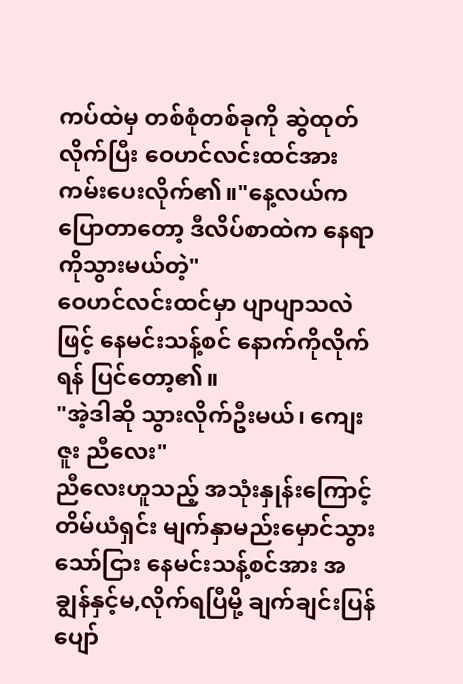ကပ်ထဲမှ တစ်စုံတစ်ခုကို ဆွဲထုတ်လိုက်ပြီး ဝေဟင်လင်းထင်အား ကမ်းပေးလိုက်၏။"နေ့လယ်ကပြောတာတော့ ဒီလိပ်စာထဲက နေရာကိုသွားမယ်တဲ့"
ဝေဟင်လင်းထင်မှာ ပျာပျာသလဲဖြင့် နေမင်းသန့်စင် နောက်ကိုလိုက်ရန် ပြင်တော့၏။
"အဲ့ဒါဆို သွားလိုက်ဦးမယ်၊ ကျေးဇူး ညီလေး"
ညီလေးဟူသည့် အသုံးနှုန်းကြောင့် တိမ်ယံရှင်း မျက်နှာမည်းမှောင်သွားသော်ငြား နေမင်းသန့်စင်အား အချွန်နှင့်မ,လိုက်ရပြီမို့ ချက်ချင်းပြန်ပျော်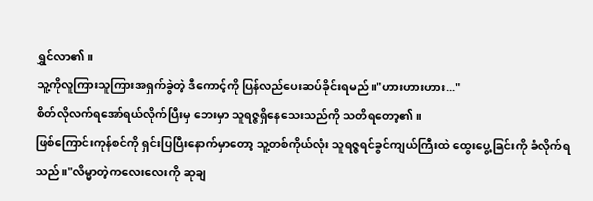ရွှင်လာ၏။
သူ့ကိုလူကြားသူကြားအရှက်ခွဲတဲ့ ဒီကောင့်ကို ပြန်လည်ပေးဆပ်ခိုင်းရမည်။"ဟားဟားဟား..."
စိတ်လိုလက်ရအော်ရယ်လိုက်ပြီးမှ ဘေးမှာ သူရဇ္ဇရှိနေသေးသည်ကို သတိရတော့၏။
ဖြစ်ကြောင်းကုန်စင်ကို ရှင်းပြပြီးနောက်မှာတော့ သူ့တစ်ကိုယ်လုံး သူရဇ္ဇရင်ခွင်ကျယ်ကြီးထဲ ထွေးပွေ့ခြင်းကို ခံလိုက်ရသည်။"လိမ္မာတဲ့ကလေးလေးကို ဆုချ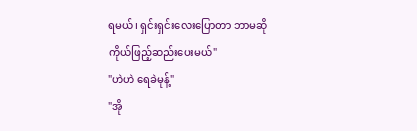ရမယ်၊ ရှင်းရှင်းလေးပြောတာ ဘာမဆို ကိုယ်ဖြည့်ဆည်းပေးမယ်"
"ဟဲဟဲ ရေခဲမုန့်"
"အို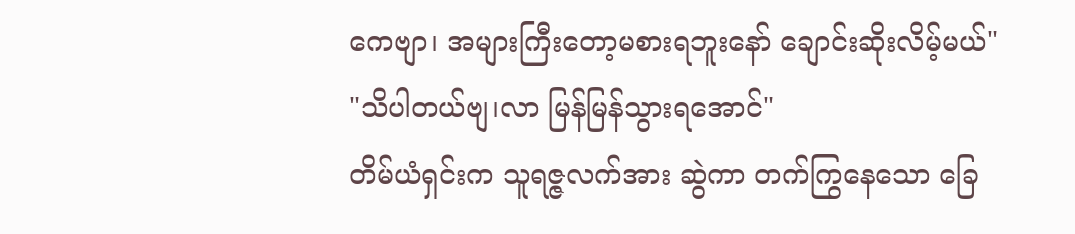ကေဗျာ၊ အများကြီးတော့မစားရဘူးနော် ချောင်းဆိုးလိမ့်မယ်"
"သိပါတယ်ဗျ၊လာ မြန်မြန်သွားရအောင်"
တိမ်ယံရှင်းက သူရဇ္ဇလက်အား ဆွဲကာ တက်ကြွနေသော ခြေ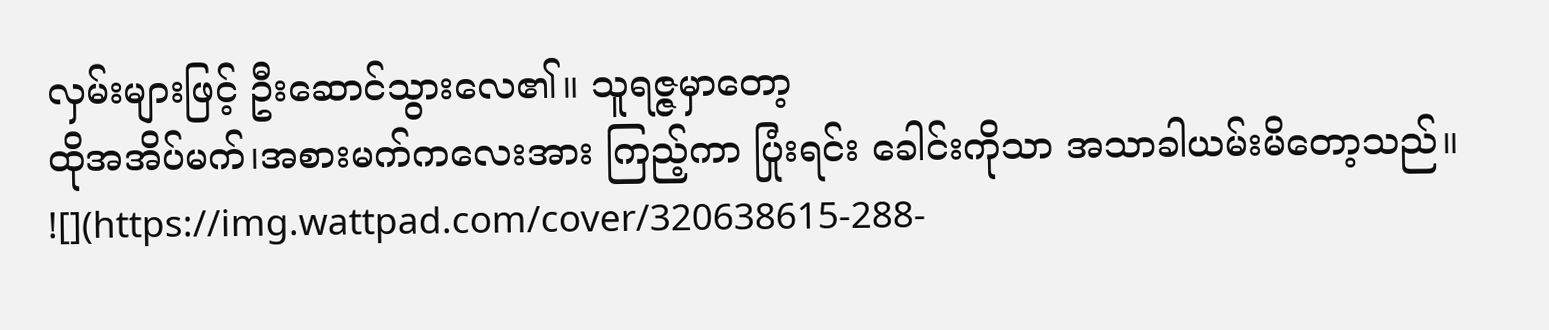လှမ်းများဖြင့် ဦးဆောင်သွားလေ၏။ သူရဇ္ဇမှာတော့
ထိုအအိပ်မက်၊အစားမက်ကလေးအား ကြည့်ကာ ပြုံးရင်း ခေါင်းကိုသာ အသာခါယမ်းမိတော့သည်။
![](https://img.wattpad.com/cover/320638615-288-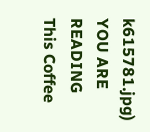k615781.jpg)
YOU ARE READING
This Coffee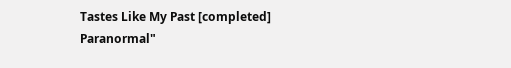Tastes Like My Past [completed]
Paranormal"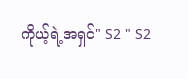ကိုယ့်ရဲ့အရှင်" S2 " S2